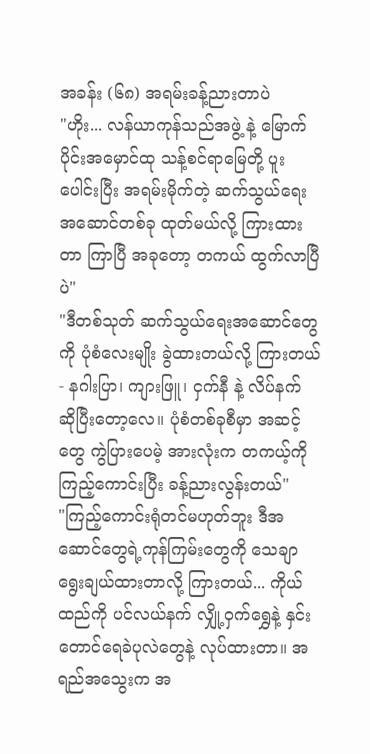အခန်း (၆၈) အရမ်းခန့်ညားတာပဲ
"ဟိုး... လန်ယာကုန်သည်အဖွဲ့ နဲ့ မြောက်ပိုင်းအမှောင်ထု သန့်စင်ရာမြေတို့ ပူးပေါင်းပြီး အရမ်းမိုက်တဲ့ ဆက်သွယ်ရေးအဆောင်တစ်ခု ထုတ်မယ်လို့ ကြားထားတာ ကြာပြီ အခုတော့ တကယ် ထွက်လာပြီပဲ"
"ဒီတစ်သုတ် ဆက်သွယ်ရေးအဆောင်တွေကို ပုံစံလေးမျိုး ခွဲထားတယ်လို့ ကြားတယ်- နဂါးပြာ၊ ကျားဖြူ၊ ငှက်နီ နဲ့ လိပ်နက် ဆိုပြီးတော့လေ။ ပုံစံတစ်ခုစီမှာ အဆင့်တွေ ကွဲပြားပေမဲ့ အားလုံးက တကယ့်ကို ကြည့်ကောင်းပြီး ခန့်ညားလွန်းတယ်"
"ကြည့်ကောင်းရုံတင်မဟုတ်ဘူး ဒီအဆောင်တွေရဲ့ကုန်ကြမ်းတွေကို သေချာ ရွေးချယ်ထားတာလို့ ကြားတယ်... ကိုယ်ထည်ကို ပင်လယ်နက် လျှို့ဝှက်ရွှေနဲ့ နှင်းတောင်ရေခဲပုလဲတွေနဲ့ လုပ်ထားတာ။ အရည်အသွေးက အ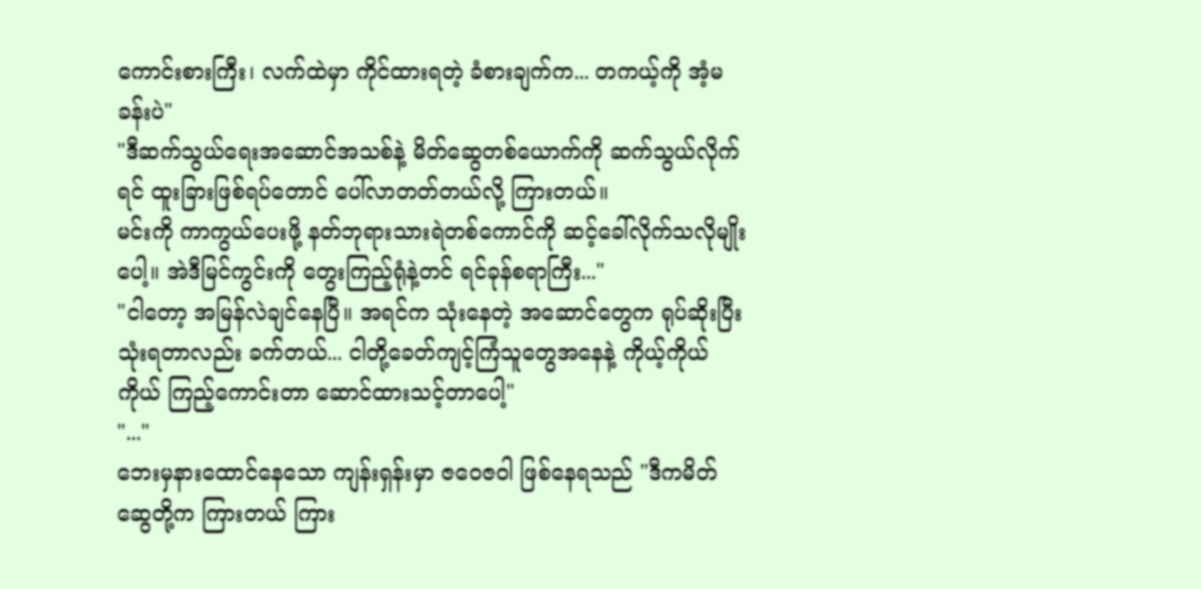ကောင်းစားကြီး၊ လက်ထဲမှာ ကိုင်ထားရတဲ့ ခံစားချက်က... တကယ့်ကို အံ့မခန်းပဲ"
"ဒီဆက်သွယ်ရေးအဆောင်အသစ်နဲ့ မိတ်ဆွေတစ်ယောက်ကို ဆက်သွယ်လိုက်ရင် ထူးခြားဖြစ်ရပ်တောင် ပေါ်လာတတ်တယ်လို့ ကြားတယ်။
မင်းကို ကာကွယ်ပေးဖို့ နတ်ဘုရားသားရဲတစ်ကောင်ကို ဆင့်ခေါ်လိုက်သလိုမျိုးပေါ့။ အဲဒီမြင်ကွင်းကို တွေးကြည့်ရုံနဲ့တင် ရင်ခုန်စရာကြီး..."
"ငါတော့ အမြန်လဲချင်နေပြီ။ အရင်က သုံးနေတဲ့ အဆောင်တွေက ရုပ်ဆိုးပြီး သုံးရတာလည်း ခက်တယ်... ငါတို့ခေတ်ကျင့်ကြံသူတွေအနေနဲ့ ကိုယ့်ကိုယ်ကိုယ် ကြည့်ကောင်းတာ ဆောင်ထားသင့်တာပေါ့"
"..."
ဘေးမှနားထောင်နေသော ကျန်းရှန်းမှာ ဇဝေဇဝါ ဖြစ်နေရသည် "ဒီကမိတ်ဆွေတို့က ကြားတယ် ကြား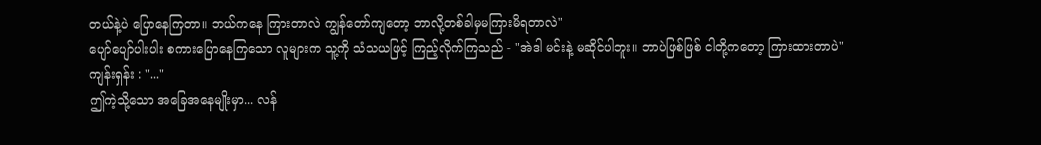တယ်နဲ့ပဲ ပြောနေကြတာ။ ဘယ်ကနေ ကြားတာလဲ ကျွန်တော်ကျတော့ ဘာလို့တစ်ခါမှမကြားမိရတာလဲ"
ပျော်ပျော်ပါးပါး စကားပြောနေကြသော လူများက သူ့ကို သံသယဖြင့် ကြည့်လိုက်ကြသည် - "အဲဒါ မင်းနဲ့ မဆိုင်ပါဘူး။ ဘာပဲဖြစ်ဖြစ် ငါတို့ကတော့ ကြားထားတာပဲ"
ကျန်းရှန်း : "..."
ဤကဲ့သို့သော အခြေအနေမျိုးမှာ... လန်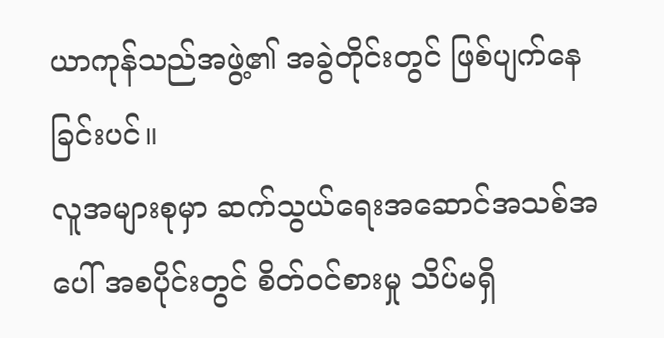ယာကုန်သည်အဖွဲ့၏ အခွဲတိုင်းတွင် ဖြစ်ပျက်နေခြင်းပင်။
လူအများစုမှာ ဆက်သွယ်ရေးအဆောင်အသစ်အပေါ် အစပိုင်းတွင် စိတ်ဝင်စားမှု သိပ်မရှိ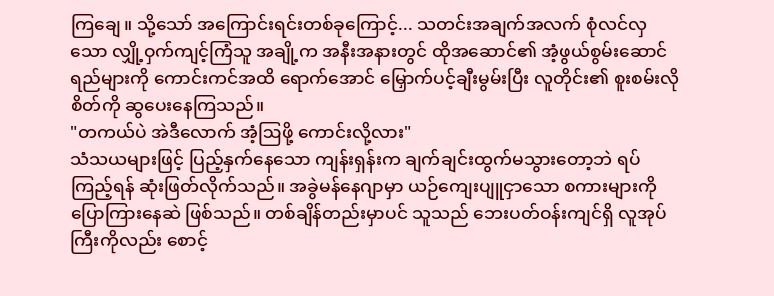ကြချေ။ သို့သော် အကြောင်းရင်းတစ်ခုကြောင့်... သတင်းအချက်အလက် စုံလင်လှသော လျှို့ဝှက်ကျင့်ကြံသူ အချို့က အနီးအနားတွင် ထိုအဆောင်၏ အံ့ဖွယ်စွမ်းဆောင်ရည်များကို ကောင်းကင်အထိ ရောက်အောင် မြှောက်ပင့်ချီးမွမ်းပြီး လူတိုင်း၏ စူးစမ်းလိုစိတ်ကို ဆွပေးနေကြသည်။
"တကယ်ပဲ အဲဒီလောက် အံ့ဩဖို့ ကောင်းလို့လား"
သံသယများဖြင့် ပြည့်နှက်နေသော ကျန်းရှန်းက ချက်ချင်းထွက်မသွားတော့ဘဲ ရပ်ကြည့်ရန် ဆုံးဖြတ်လိုက်သည်။ အခွဲမန်နေဂျာမှာ ယဉ်ကျေးပျူငှာသော စကားများကို ပြောကြားနေဆဲ ဖြစ်သည်။ တစ်ချိန်တည်းမှာပင် သူသည် ဘေးပတ်ဝန်းကျင်ရှိ လူအုပ်ကြီးကိုလည်း စောင့်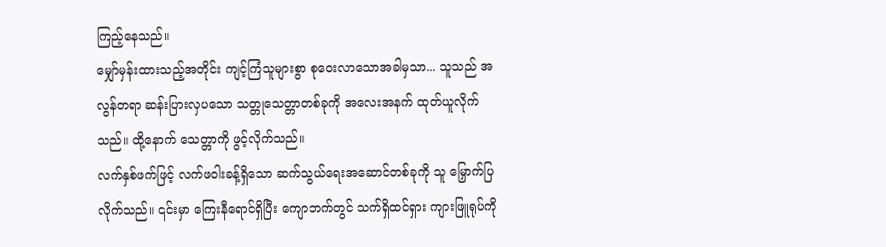ကြည့်နေသည်။
မျှော်မှန်းထားသည့်အတိုင်း ကျင့်ကြံသူများစွာ စုဝေးလာသောအခါမှသာ... သူသည် အလွန်တရာ ဆန်းပြားလှပသော သတ္တုသေတ္တာတစ်ခုကို အလေးအနက် ထုတ်ယူလိုက်သည်။ ထို့နောက် သေတ္တာကို ဖွင့်လိုက်သည်။
လက်နှစ်ဖက်ဖြင့် လက်ဖဝါးခန့်ရှိသော ဆက်သွယ်ရေးအဆောင်တစ်ခုကို သူ မြှောက်ပြလိုက်သည်။ ၎င်းမှာ ကြေးနီရောင်ရှိပြီး ကျောဘက်တွင် သက်ရှိထင်ရှား ကျားဖြူရုပ်ကို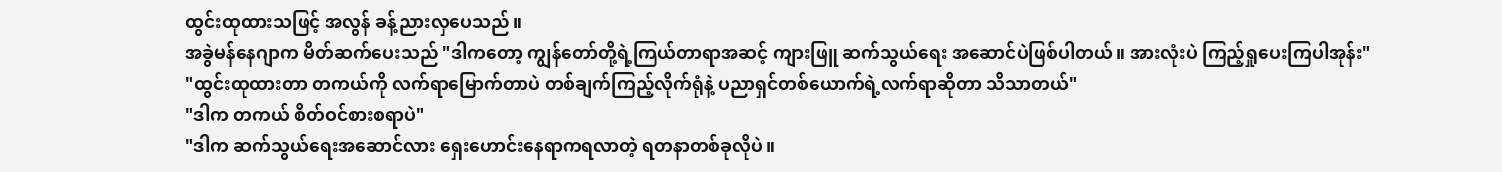ထွင်းထုထားသဖြင့် အလွန် ခန့်ညားလှပေသည်။
အခွဲမန်နေဂျာက မိတ်ဆက်ပေးသည် "ဒါကတော့ ကျွန်တော်တို့ရဲ့ကြယ်တာရာအဆင့် ကျားဖြူ ဆက်သွယ်ရေး အဆောင်ပဲဖြစ်ပါတယ်။ အားလုံးပဲ ကြည့်ရှုပေးကြပါအုန်း"
"ထွင်းထုထားတာ တကယ်ကို လက်ရာမြောက်တာပဲ တစ်ချက်ကြည့်လိုက်ရုံနဲ့ ပညာရှင်တစ်ယောက်ရဲ့လက်ရာဆိုတာ သိသာတယ်"
"ဒါက တကယ် စိတ်ဝင်စားစရာပဲ"
"ဒါက ဆက်သွယ်ရေးအဆောင်လား ရှေးဟောင်းနေရာကရလာတဲ့ ရတနာတစ်ခုလိုပဲ။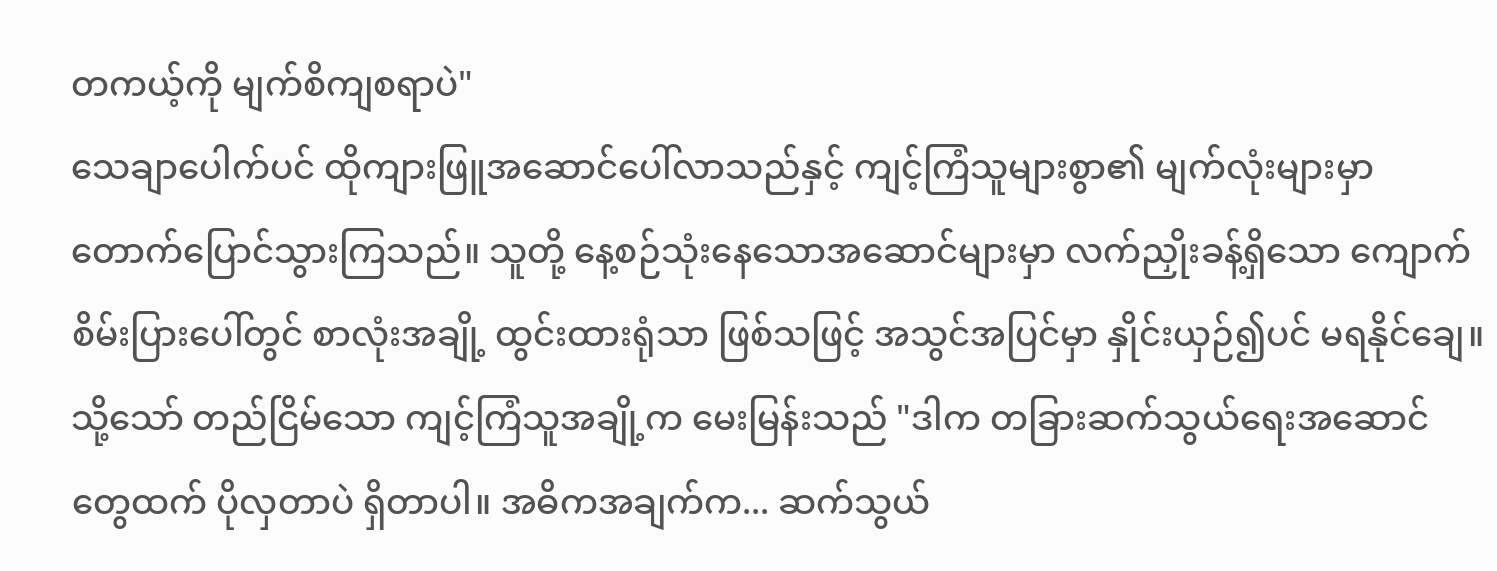တကယ့်ကို မျက်စိကျစရာပဲ"
သေချာပေါက်ပင် ထိုကျားဖြူအဆောင်ပေါ်လာသည်နှင့် ကျင့်ကြံသူများစွာ၏ မျက်လုံးများမှာ တောက်ပြောင်သွားကြသည်။ သူတို့ နေ့စဉ်သုံးနေသောအဆောင်များမှာ လက်ညှိုးခန့်ရှိသော ကျောက်စိမ်းပြားပေါ်တွင် စာလုံးအချို့ ထွင်းထားရုံသာ ဖြစ်သဖြင့် အသွင်အပြင်မှာ နှိုင်းယှဉ်၍ပင် မရနိုင်ချေ။
သို့သော် တည်ငြိမ်သော ကျင့်ကြံသူအချို့က မေးမြန်းသည် "ဒါက တခြားဆက်သွယ်ရေးအဆောင်တွေထက် ပိုလှတာပဲ ရှိတာပါ။ အဓိကအချက်က... ဆက်သွယ်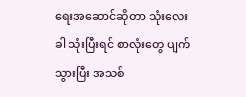ရေးအဆောင်ဆိုတာ သုံးလေးခါ သုံးပြီးရင် စာလုံးတွေ ပျက်သွားပြီး အသစ်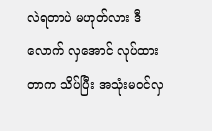လဲရတာပဲ မဟုတ်လား ဒီလောက် လှအောင် လုပ်ထားတာက သိပ်ပြီး အသုံးမဝင်လှ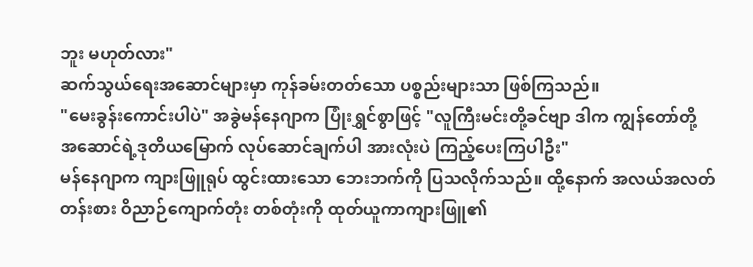ဘူး မဟုတ်လား"
ဆက်သွယ်ရေးအဆောင်များမှာ ကုန်ခမ်းတတ်သော ပစ္စည်းများသာ ဖြစ်ကြသည်။
"မေးခွန်းကောင်းပါပဲ" အခွဲမန်နေဂျာက ပြုံးရွှင်စွာဖြင့် "လူကြီးမင်းတို့ခင်ဗျာ ဒါက ကျွန်တော်တို့ အဆောင်ရဲ့ဒုတိယမြောက် လုပ်ဆောင်ချက်ပါ အားလုံးပဲ ကြည့်ပေးကြပါဦး"
မန်နေဂျာက ကျားဖြူရုပ် ထွင်းထားသော ဘေးဘက်ကို ပြသလိုက်သည်။ ထို့နောက် အလယ်အလတ်တန်းစား ဝိညာဉ်ကျောက်တုံး တစ်တုံးကို ထုတ်ယူကာကျားဖြူ၏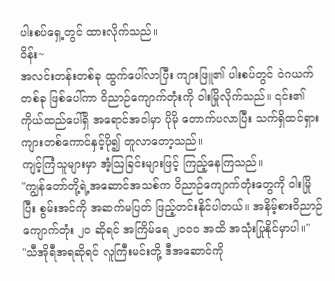ပါးစပ်ရှေ့တွင် ထားလိုက်သည်။
ဝိန်း~
အလင်းတန်းတစ်ခု ထွက်ပေါ်လာပြီး ကျားဖြူ၏ ပါးစပ်တွင် ဝဲဂယက်တစ်ခု ဖြစ်ပေါ်ကာ ဝိညာဉ်ကျောက်တုံးကို ဝါးမြိုလိုက်သည်။ ၎င်း၏ ကိုယ်ထည်ပေါ်ရှိ အရောင်အဝါမှာ ပိုမို တောက်ပလာပြီး သက်ရှိထင်ရှား ကျားတစ်ကောင်နှင့်ပို၍ တူလာတော့သည်။
ကျင့်ကြံသူများမှာ အံ့ဩခြင်းများဖြင့် ကြည့်နေကြသည်။
"ကျွန်တော်တို့ရဲ့အဆောင်အသစ်က ဝိညာဉ်ကျောက်တုံးတွေကို ဝါးမြိုပြီး စွမ်းအင်ကို အဆက်မပြတ် ဖြည့်တင်းနိုင်ပါတယ်။ အနိမ့်စားဝိညာဉ်ကျောက်တုံး ၂၀ ဆိုရင် အကြိမ်ရေ ၂၀၀၀ အထိ အသုံးပြုနိုင်မှာပါ။"
"သီအိုရီအရဆိုရင် လူကြီးမင်းတို့ ဒီအဆောင်ကို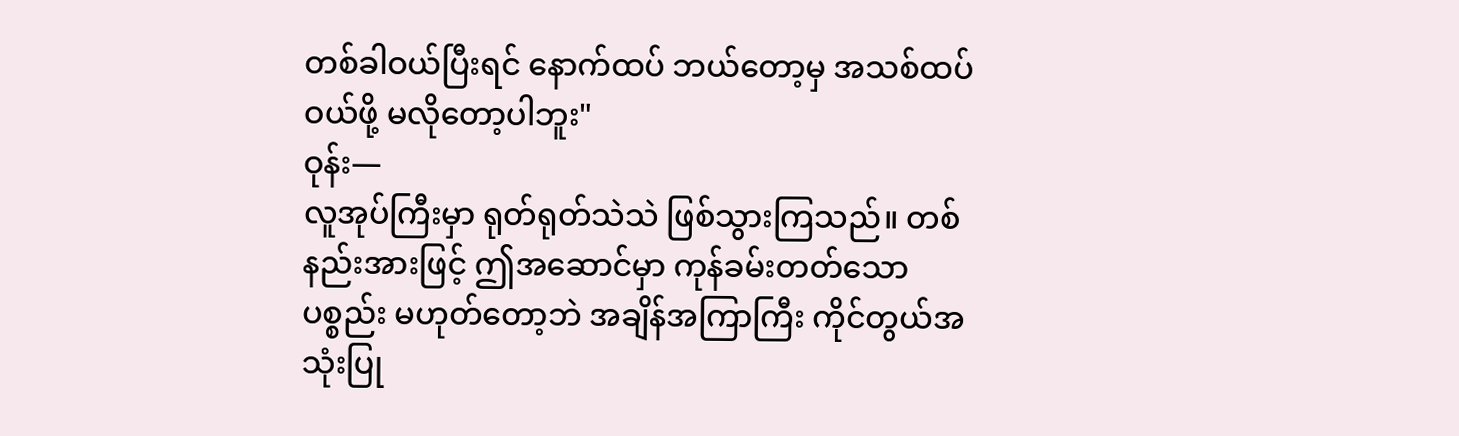တစ်ခါဝယ်ပြီးရင် နောက်ထပ် ဘယ်တော့မှ အသစ်ထပ်ဝယ်ဖို့ မလိုတော့ပါဘူး"
ဝုန်း—
လူအုပ်ကြီးမှာ ရုတ်ရုတ်သဲသဲ ဖြစ်သွားကြသည်။ တစ်နည်းအားဖြင့် ဤအဆောင်မှာ ကုန်ခမ်းတတ်သော ပစ္စည်း မဟုတ်တော့ဘဲ အချိန်အကြာကြီး ကိုင်တွယ်အသုံးပြု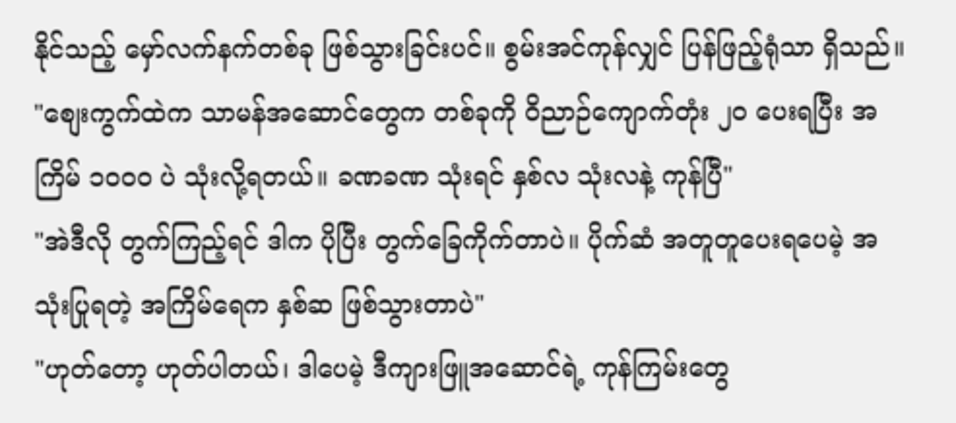နိုင်သည့် မှော်လက်နက်တစ်ခု ဖြစ်သွားခြင်းပင်။ စွမ်းအင်ကုန်လျှင် ပြန်ဖြည့်ရုံသာ ရှိသည်။
"စျေးကွက်ထဲက သာမန်အဆောင်တွေက တစ်ခုကို ဝိညာဉ်ကျောက်တုံး ၂၀ ပေးရပြီး အကြိမ် ၁၀၀၀ ပဲ သုံးလို့ရတယ်။ ခဏခဏ သုံးရင် နှစ်လ သုံးလနဲ့ ကုန်ပြီ"
"အဲဒီလို တွက်ကြည့်ရင် ဒါက ပိုပြီး တွက်ခြေကိုက်တာပဲ။ ပိုက်ဆံ အတူတူပေးရပေမဲ့ အသုံးပြုရတဲ့ အကြိမ်ရေက နှစ်ဆ ဖြစ်သွားတာပဲ"
"ဟုတ်တော့ ဟုတ်ပါတယ်၊ ဒါပေမဲ့ ဒီကျားဖြူအဆောင်ရဲ့ ကုန်ကြမ်းတွေ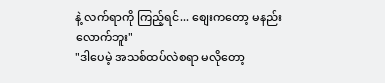နဲ့ လက်ရာကို ကြည့်ရင်... စျေးကတော့ မနည်းလောက်ဘူး"
"ဒါပေမဲ့ အသစ်ထပ်လဲစရာ မလိုတော့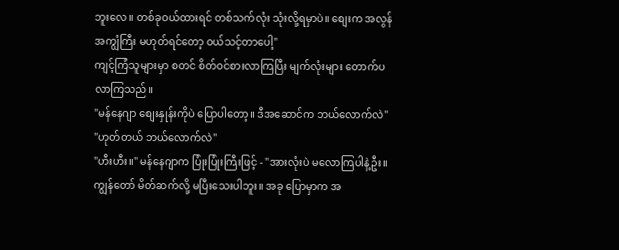ဘူးလေ။ တစ်ခုဝယ်ထားရင် တစ်သက်လုံး သုံးလို့ရမှာပဲ။ စျေးက အလွန်အကျွံကြီး မဟုတ်ရင်တော့ ဝယ်သင့်တာပေါ့"
ကျင့်ကြံသူများမှာ စတင် စိတ်ဝင်စားလာကြပြီး မျက်လုံးများ တောက်ပလာကြသည်။
"မန်နေဂျာ စျေးနှုန်းကိုပဲ ပြောပါတော့။ ဒီအဆောင်က ဘယ်လောက်လဲ"
"ဟုတ်တယ် ဘယ်လောက်လဲ"
"ဟီးဟီး။" မန်နေဂျာက ပြုံးပြုံးကြီးဖြင့် - "အားလုံးပဲ မလောကြပါနဲ့ဦး။ ကျွန်တော် မိတ်ဆက်လို့ မပြီးသေးပါဘူး။ အခု ပြောမှာက အ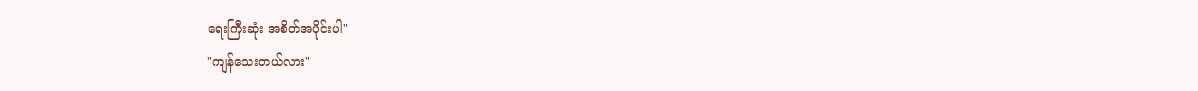ရေးကြီးဆုံး အစိတ်အပိုင်းပါ"
"ကျန်သေးတယ်လား"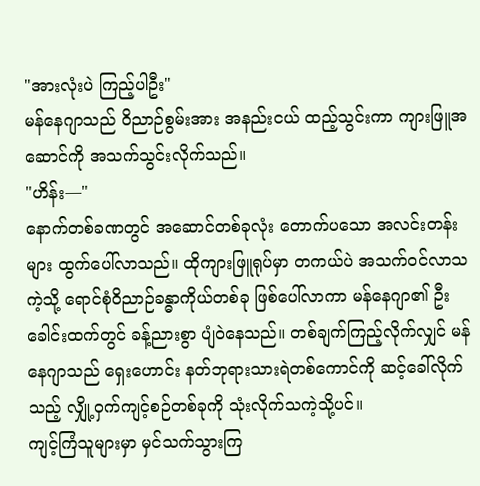"အားလုံးပဲ ကြည့်ပါဦး"
မန်နေဂျာသည် ဝိညာဉ်စွမ်းအား အနည်းငယ် ထည့်သွင်းကာ ကျားဖြူအဆောင်ကို အသက်သွင်းလိုက်သည်။
"ဟိန်း—"
နောက်တစ်ခဏတွင် အဆောင်တစ်ခုလုံး တောက်ပသော အလင်းတန်းများ ထွက်ပေါ်လာသည်။ ထိုကျားဖြူရုပ်မှာ တကယ်ပဲ အသက်ဝင်လာသကဲ့သို့ ရောင်စုံဝိညာဉ်ခန္ဓာကိုယ်တစ်ခု ဖြစ်ပေါ်လာကာ မန်နေဂျာ၏ ဦးခေါင်းထက်တွင် ခန့်ညားစွာ ပျံဝဲနေသည်။ တစ်ချက်ကြည့်လိုက်လျှင် မန်နေဂျာသည် ရှေးဟောင်း နတ်ဘုရားသားရဲတစ်ကောင်ကို ဆင့်ခေါ်လိုက်သည့် လျှို့ဝှက်ကျင့်စဉ်တစ်ခုကို သုံးလိုက်သကဲ့သို့ပင်။
ကျင့်ကြံသူများမှာ မှင်သက်သွားကြ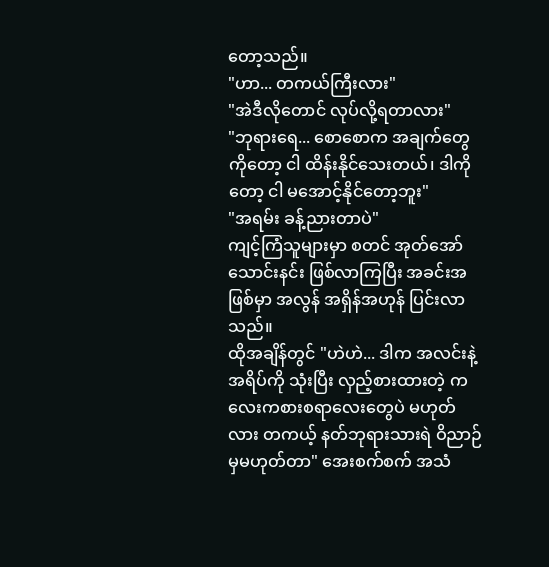တော့သည်။
"ဟာ... တကယ်ကြီးလား"
"အဲဒီလိုတောင် လုပ်လို့ရတာလား"
"ဘုရားရေ... စောစောက အချက်တွေကိုတော့ ငါ ထိန်းနိုင်သေးတယ်၊ ဒါကိုတော့ ငါ မအောင့်နိုင်တော့ဘူး"
"အရမ်း ခန့်ညားတာပဲ"
ကျင့်ကြံသူများမှာ စတင် အုတ်အော်သောင်းနင်း ဖြစ်လာကြပြီး အခင်းအဖြစ်မှာ အလွန် အရှိန်အဟုန် ပြင်းလာသည်။
ထိုအချိန်တွင် "ဟဲဟဲ... ဒါက အလင်းနဲ့ အရိပ်ကို သုံးပြီး လှည့်စားထားတဲ့ ကလေးကစားစရာလေးတွေပဲ မဟုတ်လား တကယ့် နတ်ဘုရားသားရဲ ဝိညာဉ်မှမဟုတ်တာ" အေးစက်စက် အသံ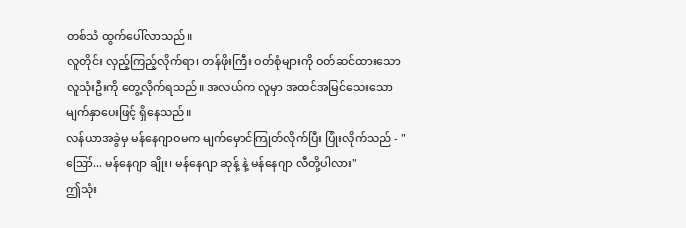တစ်သံ ထွက်ပေါ်လာသည်။
လူတိုင်း လှည့်ကြည့်လိုက်ရာ၊ တန်ဖိုးကြီး ဝတ်စုံများကို ဝတ်ဆင်ထားသော လူသုံးဦးကို တွေ့လိုက်ရသည်။ အလယ်က လူမှာ အထင်အမြင်သေးသော မျက်နှာပေးဖြင့် ရှိနေသည်။
လန်ယာအခွဲမှ မန်နေဂျာဝမက မျက်မှောင်ကြုတ်လိုက်ပြီး ပြုံးလိုက်သည် - "ဪ... မန်နေဂျာ ချိုး၊ မန်နေဂျာ ဆုန့် နဲ့ မန်နေဂျာ လီတို့ပါလား"
ဤသုံး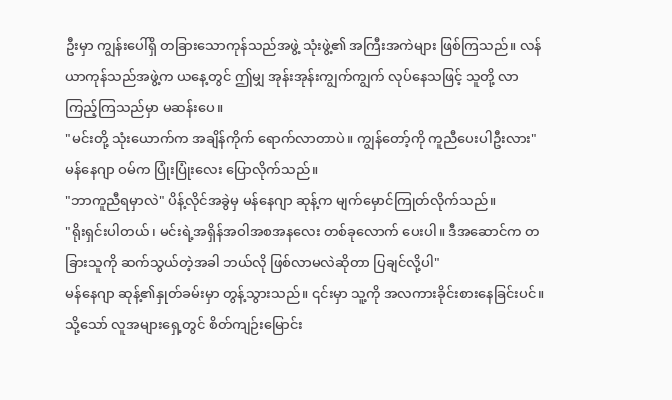ဦးမှာ ကျွန်းပေါ်ရှိ တခြားသောကုန်သည်အဖွဲ့ သုံးဖွဲ့၏ အကြီးအကဲများ ဖြစ်ကြသည်။ လန်ယာကုန်သည်အဖွဲ့က ယနေ့တွင် ဤမျှ အုန်းအုန်းကျွက်ကျွက် လုပ်နေသဖြင့် သူတို့ လာကြည့်ကြသည်မှာ မဆန်းပေ။
"မင်းတို့ သုံးယောက်က အချိန်ကိုက် ရောက်လာတာပဲ။ ကျွန်တော့်ကို ကူညီပေးပါဦးလား" မန်နေဂျာ ဝမ်က ပြုံးပြုံးလေး ပြောလိုက်သည်။
"ဘာကူညီရမှာလဲ" ပိန့်လိုင်အခွဲမှ မန်နေဂျာ ဆုန့်က မျက်မှောင်ကြုတ်လိုက်သည်။
"ရိုးရှင်းပါတယ်၊ မင်းရဲ့အရှိန်အဝါအစအနလေး တစ်ခုလောက် ပေးပါ။ ဒီအဆောင်က တခြားသူကို ဆက်သွယ်တဲ့အခါ ဘယ်လို ဖြစ်လာမလဲဆိုတာ ပြချင်လို့ပါ"
မန်နေဂျာ ဆုန့်၏နှုတ်ခမ်းမှာ တွန့်သွားသည်။ ၎င်းမှာ သူ့ကို အလကားခိုင်းစားနေခြင်းပင်။
သို့သော် လူအများရှေ့တွင် စိတ်ကျဉ်းမြောင်း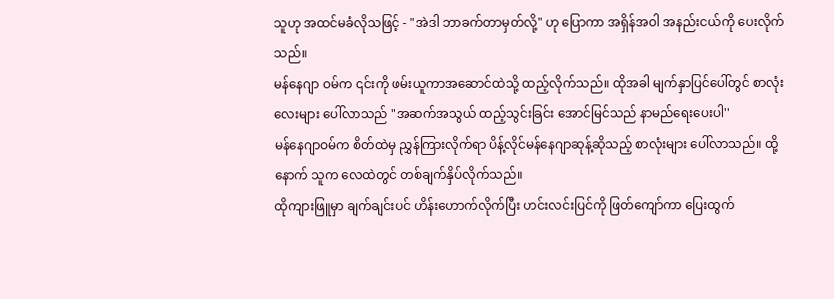သူဟု အထင်မခံလိုသဖြင့် - "အဲဒါ ဘာခက်တာမှတ်လို့" ဟု ပြောကာ အရှိန်အဝါ အနည်းငယ်ကို ပေးလိုက်သည်။
မန်နေဂျာ ဝမ်က ၎င်းကို ဖမ်းယူကာအဆောင်ထဲသို့ ထည့်လိုက်သည်။ ထိုအခါ မျက်နှာပြင်ပေါ်တွင် စာလုံးလေးများ ပေါ်လာသည် "အဆက်အသွယ် ထည့်သွင်းခြင်း အောင်မြင်သည် နာမည်ရေးပေးပါ''
မန်နေဂျာဝမ်က စိတ်ထဲမှ ညွှန်ကြားလိုက်ရာ ပိန့်လိုင်မန်နေဂျာဆုန့်ဆိုသည့် စာလုံးများ ပေါ်လာသည်။ ထို့နောက် သူက လေထဲတွင် တစ်ချက်နှိပ်လိုက်သည်။
ထိုကျားဖြူမှာ ချက်ချင်းပင် ဟိန်းဟောက်လိုက်ပြီး ဟင်းလင်းပြင်ကို ဖြတ်ကျော်ကာ ပြေးထွက်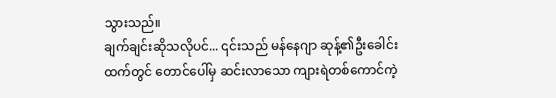သွားသည်။
ချက်ချင်းဆိုသလိုပင်... ၎င်းသည် မန်နေဂျာ ဆုန့်၏ဦးခေါင်းထက်တွင် တောင်ပေါ်မှ ဆင်းလာသော ကျားရဲတစ်ကောင်ကဲ့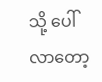သို့ ပေါ်လာတော့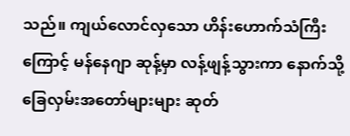သည်။ ကျယ်လောင်လှသော ဟိန်းဟောက်သံကြီးကြောင့် မန်နေဂျာ ဆုန့်မှာ လန့်ဖျန့်သွားကာ နောက်သို့ ခြေလှမ်းအတော်များများ ဆုတ်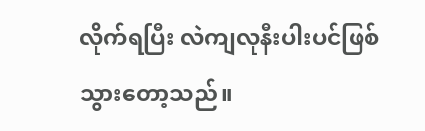လိုက်ရပြီး လဲကျလုနီးပါးပင်ဖြစ်သွားတော့သည်။